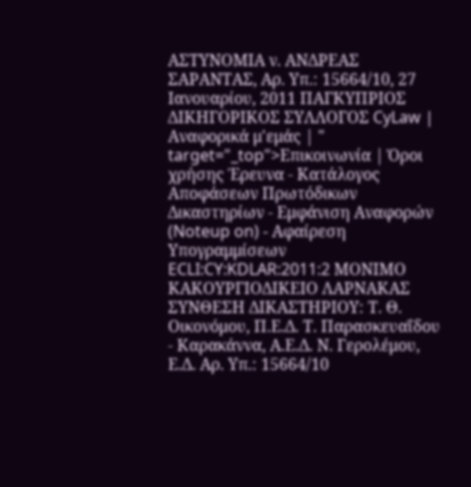ΑΣΤΥΝΟΜΙΑ ν. ΑΝΔΡΕΑΣ ΣΑΡΑΝΤΑΣ, Αρ. Υπ.: 15664/10, 27 Ιανουαρίου, 2011 ΠΑΓΚΥΠΡΙΟΣ ΔΙΚΗΓΟΡΙΚΟΣ ΣΥΛΛΟΓΟΣ CyLaw | Αναφορικά μ'εμάς | " target="_top">Επικοινωνία | Όροι χρήσης Έρευνα - Κατάλογος Αποφάσεων Πρωτόδικων Δικαστηρίων - Εμφάνιση Αναφορών (Noteup on) - Αφαίρεση Υπογραμμίσεων ECLI:CY:KDLAR:2011:2 ΜΟΝΙΜΟ ΚΑΚΟΥΡΓΙΟΔΙΚΕΙΟ ΛΑΡΝΑΚΑΣ ΣΥΝΘΕΣΗ ΔΙΚΑΣΤΗΡΙΟΥ: Τ. Θ. Οικονόμου, Π.Ε.Δ. Τ. Παρασκευαΐδου ‑ Καρακάννα, Α.Ε.Δ. Ν. Γερολέμου, Ε.Δ. Αρ. Υπ.: 15664/10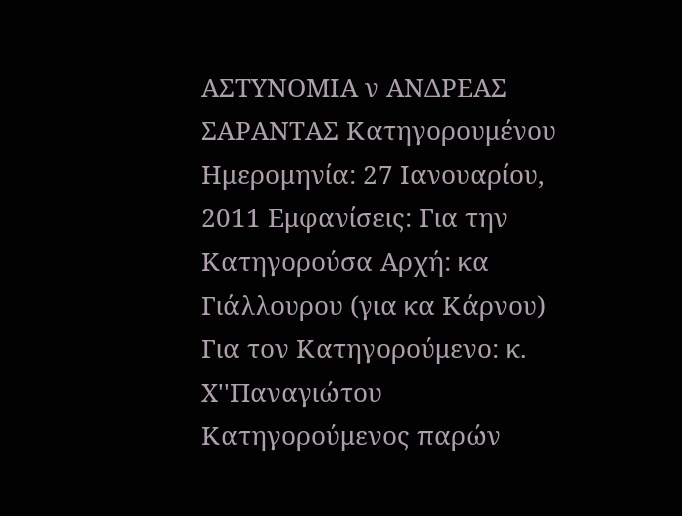ΑΣΤΥΝΟΜΙΑ ν ΑΝΔΡΕΑΣ ΣΑΡΑΝΤΑΣ Κατηγορουμένου Ημερομηνία: 27 Ιανουαρίου, 2011 Εμφανίσεις: Για την Κατηγορούσα Αρχή: κα Γιάλλουρου (για κα Κάρνου) Για τον Κατηγορούμενο: κ. Χ''Παναγιώτου Κατηγορούμενος παρών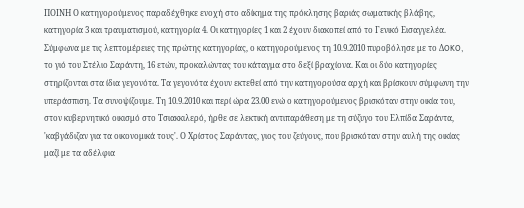ΠΟΙΝΗ Ο κατηγορούμενος παραδέχθηκε ενοχή στο αδίκημα της πρόκλησης βαριάς σωματικής βλάβης, κατηγορία 3 και τραυματισμού, κατηγορία 4. Οι κατηγορίες 1 και 2 έχουν διακοπεί από το Γενικό Εισαγγελέα. Σύμφωνα με τις λεπτομέρειες της πρώτης κατηγορίας, ο κατηγορούμενος τη 10.9.2010 πυροβόλησε με το ΔOKO, το γιό του Στέλιο Σαράντη, 16 ετών, προκαλώντας του κάταγμα στο δεξί βραχίονα. Και οι δύο κατηγορίες στηρίζονται στα ίδια γεγονότα. Τα γεγονότα έχουν εκτεθεί από την κατηγορούσα αρχή και βρίσκουν σύμφωνη την υπεράσπιση. Τα συνοψίζουμε. Τη 10.9.2010 και περί ώρα 23.00 ενώ ο κατηγορούμενος βρισκόταν στην οικία του, στον κυβερνητικό οικισμό στο Τσιακκιλερό, ήρθε σε λεκτική αντιπαράθεση με τη σύζυγο του Ελπίδα Σαράντα, 'καβγάδιζαν για τα οικονομικά τους'. Ο Χρίστος Σαράντας, γιος του ζεύγους, που βρισκόταν στην αυλή της οικίας μαζί με τα αδέλφια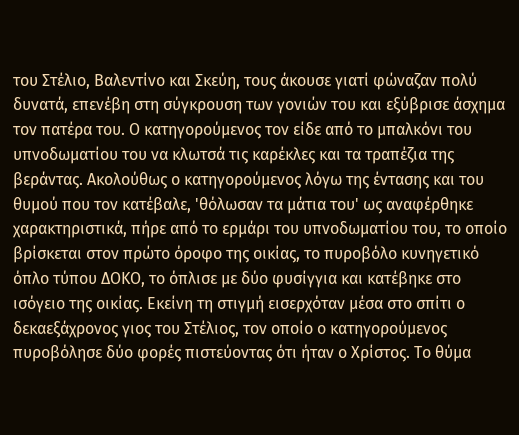του Στέλιο, Βαλεντίνο και Σκεύη, τους άκουσε γιατί φώναζαν πολύ δυνατά, επενέβη στη σύγκρουση των γονιών του και εξύβρισε άσχημα τον πατέρα του. Ο κατηγορούμενος τον είδε από το μπαλκόνι του υπνοδωματίου του να κλωτσά τις καρέκλες και τα τραπέζια της βεράντας. Ακολούθως ο κατηγορούμενος λόγω της έντασης και του θυμού που τον κατέβαλε, 'θόλωσαν τα μάτια του' ως αναφέρθηκε χαρακτηριστικά, πήρε από το ερμάρι του υπνοδωματίου του, το οποίο βρίσκεται στον πρώτο όροφο της οικίας, το πυροβόλο κυνηγετικό όπλο τύπου ΔΟΚΟ, το όπλισε με δύο φυσίγγια και κατέβηκε στο ισόγειο της οικίας. Εκείνη τη στιγμή εισερχόταν μέσα στο σπίτι ο δεκαεξάχρονος γιος του Στέλιος, τον οποίο ο κατηγορούμενος πυροβόλησε δύο φορές πιστεύοντας ότι ήταν ο Χρίστος. Το θύμα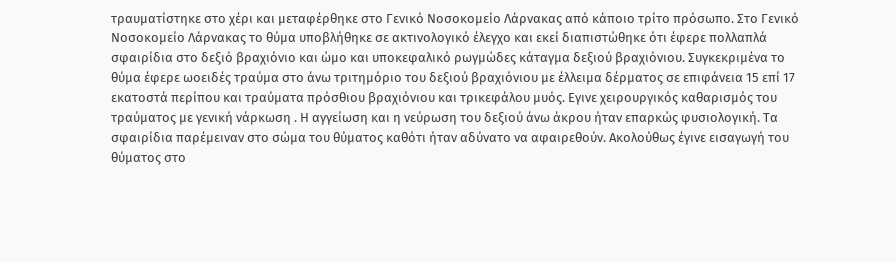τραυματίστηκε στο χέρι και μεταφέρθηκε στο Γενικό Νοσοκομείο Λάρνακας από κάποιο τρίτο πρόσωπο. Στο Γενικό Νοσοκομείο Λάρνακας το θύμα υποβλήθηκε σε ακτινολογικό έλεγχο και εκεί διαπιστώθηκε ότι έφερε πολλαπλά σφαιρίδια στο δεξιό βραχιόνιο και ώμο και υποκεφαλικό ρωγμώδες κάταγμα δεξιού βραχιόνιου. Συγκεκριμένα το θύμα έφερε ωοειδές τραύμα στο άνω τριτημόριο του δεξιού βραχιόνιου με έλλειμα δέρματος σε επιφάνεια 15 επί 17 εκατοστά περίπου και τραύματα πρόσθιου βραχιόνιου και τρικεφάλου μυός. Εγινε χειρουργικός καθαρισμός του τραύματος με γενική νάρκωση . Η αγγείωση και η νεύρωση του δεξιού άνω άκρου ήταν επαρκώς φυσιολογική. Τα σφαιρίδια παρέμειναν στο σώμα του θύματος καθότι ήταν αδύνατο να αφαιρεθούν. Ακολούθως έγινε εισαγωγή του θύματος στο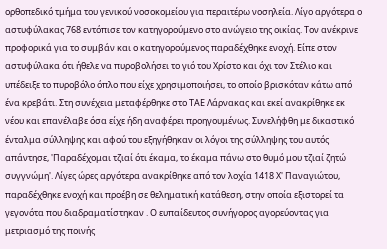ορθοπεδικό τμήμα του γενικού νοσοκομείου για περαιτέρω νοσηλεία. Λίγο αργότερα ο αστυφύλακας 768 εντόπισε τον κατηγορούμενο στο ανώγειο της οικίας. Τον ανέκρινε προφορικά για το συμβάν και ο κατηγορούμενος παραδέχθηκε ενοχή. Είπε στον αστυφύλακα ότι ήθελε να πυροβολήσει το γιό του Χρίστο και όχι τον Στέλιο και υπέδειξε το πυροβόλο όπλο που είχε χρησιμοποιήσει, το οποίο βρισκόταν κάτω από ένα κρεβάτι. Στη συνέχεια μεταφέρθηκε στο ΤΑΕ Λάρνακας και εκεί ανακρίθηκε εκ νέου και επανέλαβε όσα είχε ήδη αναφέρει προηγουμένως. Συνελήφθη με δικαστικό ένταλμα σύλληψης και αφού του εξηγήθηκαν οι λόγοι της σύλληψης του αυτός απάντησε, 'Παραδέχομαι τζιαί ότι έκαμα, το έκαμα πάνω στο θυμό μου τζιαί ζητώ συγγνώμη'. Λίγες ώρες αργότερα ανακρίθηκε από τον λοχία 1418 Χ' Παναγιώτου, παραδέχθηκε ενοχή και προέβη σε θεληματική κατάθεση, στην οποία εξιστορεί τα γεγονότα που διαδραματίστηκαν . Ο ευπαίδευτος συνήγορος αγορεύοντας για μετριασμό της ποινής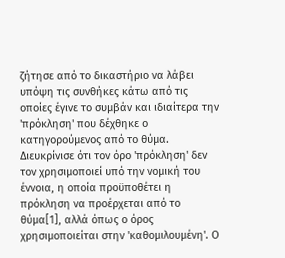ζήτησε από το δικαστήριο να λάβει υπόψη τις συνθήκες κάτω από τις οποίες έγινε το συμβάν και ιδιαίτερα την 'πρόκληση' που δέχθηκε ο κατηγορούμενος από το θύμα. Διευκρίνισε ότι τον όρο 'πρόκληση' δεν τον χρησιμοποιεί υπό την νομική του έννοια, η οποία προϋποθέτει η πρόκληση να προέρχεται από το θύμα[1], αλλά όπως ο όρος χρησιμοποιείται στην 'καθομιλουμένη'. Ο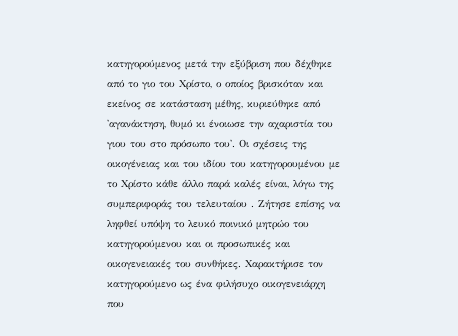κατηγορούμενος μετά την εξύβριση που δέχθηκε από το γιο του Χρίστο, ο οποίος βρισκόταν και εκείνος σε κατάσταση μέθης, κυριεύθηκε από 'αγανάκτηση, θυμό κι ένοιωσε την αχαριστία του γιου του στο πρόσωπο του'. Οι σχέσεις της οικογένειας και του ιδίου του κατηγορουμένου με το Χρίστο κάθε άλλο παρά καλές είναι, λόγω της συμπεριφοράς του τελευταίου . Ζήτησε επίσης να ληφθεί υπόψη το λευκό ποινικό μητρώο του κατηγορούμενου και οι προσωπικές και οικογενειακές του συνθήκες. Χαρακτήρισε τον κατηγορούμενο ως ένα φιλήσυχο οικογενειάρχη που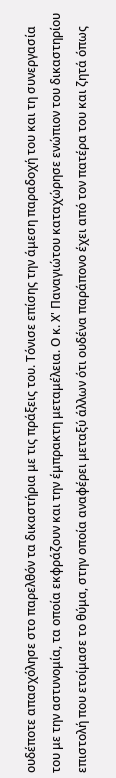ουδέποτε απασχόλησε στο παρελθόν τα δικαστήρια με τις πράξεις του. Τόνισε επίσης την άμεση παραδοχή του και τη συνεργασία του με την αστυνομία, τα οποία εκφράζουν και την έμπρακτη μεταμέλεια. Ο κ. Χ' Παναγιώτου καταχώρησε ενώπιον του δικαστηρίου επιστολή που ετοίμασε το θύμα, στην οποία αναφέρει μεταξύ άλλων ότι ουδένα παράπονο έχει από τον πατέρα του και ζητά όπως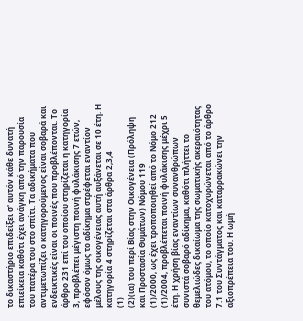το δικαστήριο επιδείξει σ' αυτόν κάθε δυνατή επιείκεια καθότι έχει ανάγκη από την παρουσία του πατέρα του στο σπίτι. Τα αδικήματα που αντιμετωπίζει ο κατηγορούμενος είναι σοβαρά και ενδεικτικές είναι οι ποινές που προβλέπονται. Το άρθρο 231 επί του οποίου στηρίζεται η κατηγορία 3, προβλέπει μέγιστη ποινή φυλάκισης 7 ετών, εφόσον όμως το αδίκημα στρέφεται εναντίον μέλους της οικογένειας αυτή αυξάνεται σε 10 έτη. Η κατηγορία 4 στηρίζεται στα άρθρα 2,3,4
(1)
(2)(ια) του περί Βίας στην Οικογένεια (Πρόληψη και Προστασία Θυμάτων) Νόμου 119
(1)/2000, ως έχει τροποποιηθεί από το Νόμο 212
(1)/2004, προβλέπεται ποινή φυλάκισης μέχρι 5 έτη. Η χρήση βίας εναντίων συνανθρώπων συνιστά σοβαρό αδίκημα, καθότι πλήττει το θεμελιώδες δικαίωμα της σωματικής ακεραιότητας του ατόμου, το οποίο κατοχυρώνεται από το άρθρο 7.1 του Συντάγματος και καταρρακώνει την αξιοπρέπεια του. Η ωμή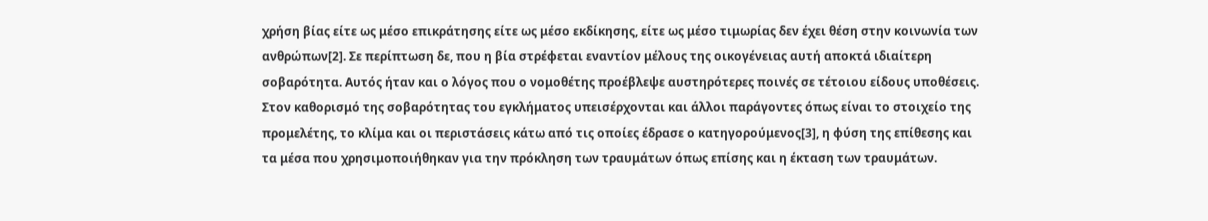χρήση βίας είτε ως μέσο επικράτησης είτε ως μέσο εκδίκησης, είτε ως μέσο τιμωρίας δεν έχει θέση στην κοινωνία των ανθρώπων[2]. Σε περίπτωση δε, που η βία στρέφεται εναντίον μέλους της οικογένειας αυτή αποκτά ιδιαίτερη σοβαρότητα. Αυτός ήταν και ο λόγος που ο νομοθέτης προέβλεψε αυστηρότερες ποινές σε τέτοιου είδους υποθέσεις. Στον καθορισμό της σοβαρότητας του εγκλήματος υπεισέρχονται και άλλοι παράγοντες όπως είναι το στοιχείο της προμελέτης, το κλίμα και οι περιστάσεις κάτω από τις οποίες έδρασε ο κατηγορούμενος[3], η φύση της επίθεσης και τα μέσα που χρησιμοποιήθηκαν για την πρόκληση των τραυμάτων όπως επίσης και η έκταση των τραυμάτων.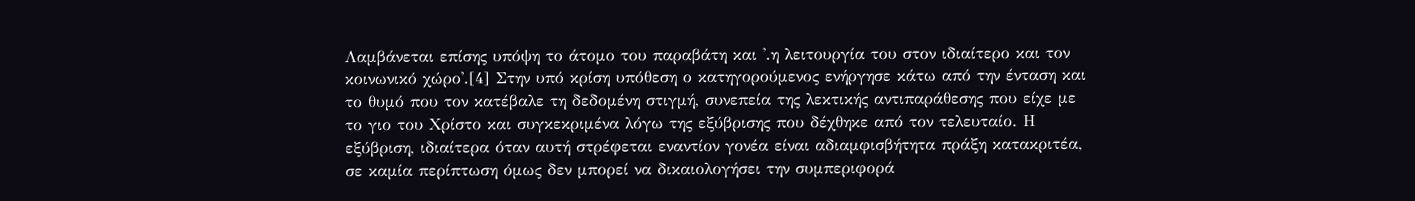Λαμβάνεται επίσης υπόψη το άτομο του παραβάτη και '.η λειτουργία του στον ιδιαίτερο και τον κοινωνικό χώρο'.[4] Στην υπό κρίση υπόθεση ο κατηγορούμενος ενήργησε κάτω από την ένταση και το θυμό που τον κατέβαλε τη δεδομένη στιγμή, συνεπεία της λεκτικής αντιπαράθεσης που είχε με το γιο του Χρίστο και συγκεκριμένα λόγω της εξύβρισης που δέχθηκε από τον τελευταίο. Η εξύβριση, ιδιαίτερα όταν αυτή στρέφεται εναντίον γονέα είναι αδιαμφισβήτητα πράξη κατακριτέα, σε καμία περίπτωση όμως δεν μπορεί να δικαιολογήσει την συμπεριφορά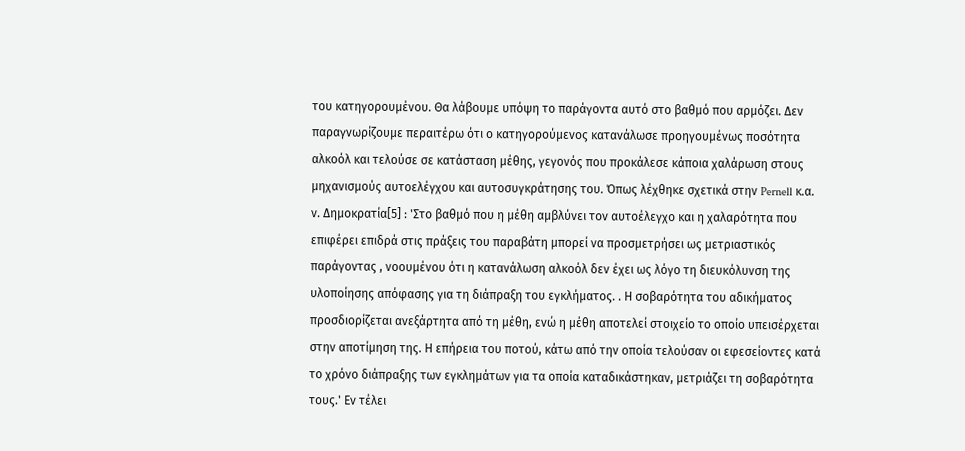του κατηγορουμένου. Θα λάβουμε υπόψη το παράγοντα αυτό στο βαθμό που αρμόζει. Δεν παραγνωρίζουμε περαιτέρω ότι ο κατηγορούμενος κατανάλωσε προηγουμένως ποσότητα αλκοόλ και τελούσε σε κατάσταση μέθης, γεγονός που προκάλεσε κάποια χαλάρωση στους μηχανισμούς αυτοελέγχου και αυτοσυγκράτησης του. Όπως λέχθηκε σχετικά στην Pernell κ.α. ν. Δημοκρατία[5] : 'Στο βαθμό που η μέθη αμβλύνει τον αυτοέλεγχο και η χαλαρότητα που επιφέρει επιδρά στις πράξεις του παραβάτη μπορεί να προσμετρήσει ως μετριαστικός παράγοντας , νοουμένου ότι η κατανάλωση αλκοόλ δεν έχει ως λόγο τη διευκόλυνση της υλοποίησης απόφασης για τη διάπραξη του εγκλήματος. . Η σοβαρότητα του αδικήματος προσδιορίζεται ανεξάρτητα από τη μέθη, ενώ η μέθη αποτελεί στοιχείο το οποίο υπεισέρχεται στην αποτίμηση της. Η επήρεια του ποτού, κάτω από την οποία τελούσαν οι εφεσείοντες κατά το χρόνο διάπραξης των εγκλημάτων για τα οποία καταδικάστηκαν, μετριάζει τη σοβαρότητα τους.' Εν τέλει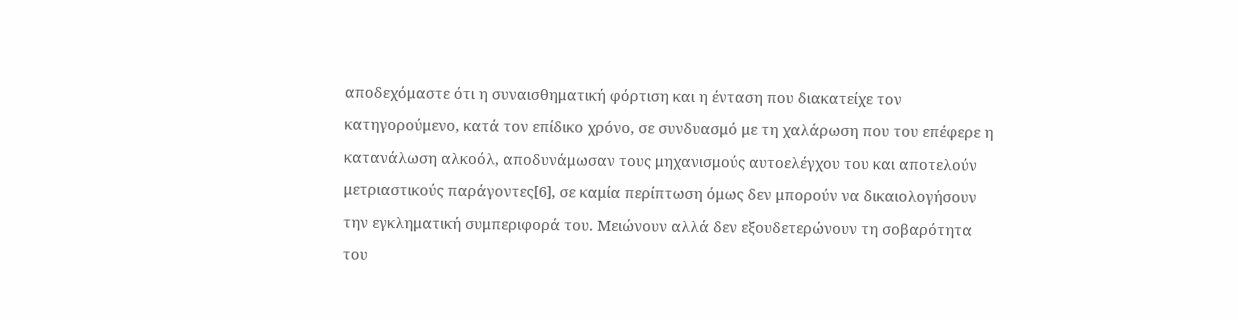αποδεχόμαστε ότι η συναισθηματική φόρτιση και η ένταση που διακατείχε τον κατηγορούμενο, κατά τον επίδικο χρόνο, σε συνδυασμό με τη χαλάρωση που του επέφερε η κατανάλωση αλκοόλ, αποδυνάμωσαν τους μηχανισμούς αυτοελέγχου του και αποτελούν μετριαστικούς παράγοντες[6], σε καμία περίπτωση όμως δεν μπορούν να δικαιολογήσουν την εγκληματική συμπεριφορά του. Μειώνουν αλλά δεν εξουδετερώνουν τη σοβαρότητα του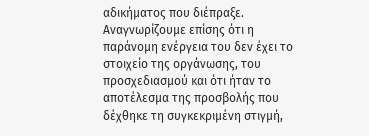αδικήματος που διέπραξε. Αναγνωρίζουμε επίσης ότι η παράνομη ενέργεια του δεν έχει το στοιχείο της οργάνωσης, του προσχεδιασμού και ότι ήταν το αποτέλεσμα της προσβολής που δέχθηκε τη συγκεκριμένη στιγμή,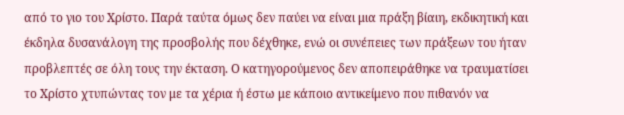από το γιο του Χρίστο. Παρά ταύτα όμως δεν παύει να είναι μια πράξη βίαιη, εκδικητική και έκδηλα δυσανάλογη της προσβολής που δέχθηκε, ενώ οι συνέπειες των πράξεων του ήταν προβλεπτές σε όλη τους την έκταση. Ο κατηγορούμενος δεν αποπειράθηκε να τραυματίσει το Χρίστο χτυπώντας τον με τα χέρια ή έστω με κάποιο αντικείμενο που πιθανόν να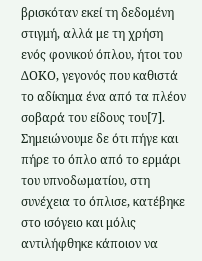βρισκόταν εκεί τη δεδομένη στιγμή, αλλά με τη χρήση ενός φονικού όπλου, ήτοι του ΔΟΚΟ, γεγονός που καθιστά το αδίκημα ένα από τα πλέον σοβαρά του είδους του[7]. Σημειώνουμε δε ότι πήγε και πήρε το όπλο από το ερμάρι του υπνοδωματίου, στη συνέχεια το όπλισε, κατέβηκε στο ισόγειο και μόλις αντιλήφθηκε κάποιον να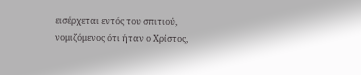εισέρχεται εντός του σπιτιού, νομιζόμενος ότι ήταν ο Χρίστος,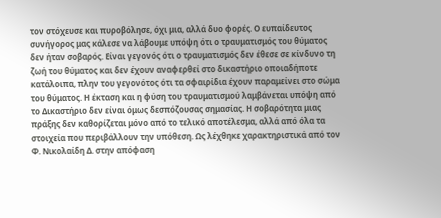τον στόχευσε και πυροβόλησε, όχι μια, αλλά δυο φορές. Ο ευπαίδευτος συνήγορος μας κάλεσε να λάβουμε υπόψη ότι ο τραυματισμός του θύματος δεν ήταν σοβαρός. Είναι γεγονός ότι ο τραυματισμός δεν έθεσε σε κίνδυνο τη ζωή του θύματος και δεν έχουν αναφερθεί στο δικαστήριο οποιαδήποτε κατάλοιπα, πλην του γεγονότος ότι τα σφαιρίδια έχουν παραμείνει στο σώμα του θύματος. Η έκταση και η φύση του τραυματισμού λαμβάνεται υπόψη από το Δικαστήριο δεν είναι όμως δεσπόζουσας σημασίας. Η σοβαρότητα μιας πράξης δεν καθορίζεται μόνο από το τελικό αποτέλεσμα, αλλά από όλα τα στοιχεία που περιβάλλουν την υπόθεση. Ως λέχθηκε χαρακτηριστικά από τον Φ. Νικολαίδη Δ. στην απόφαση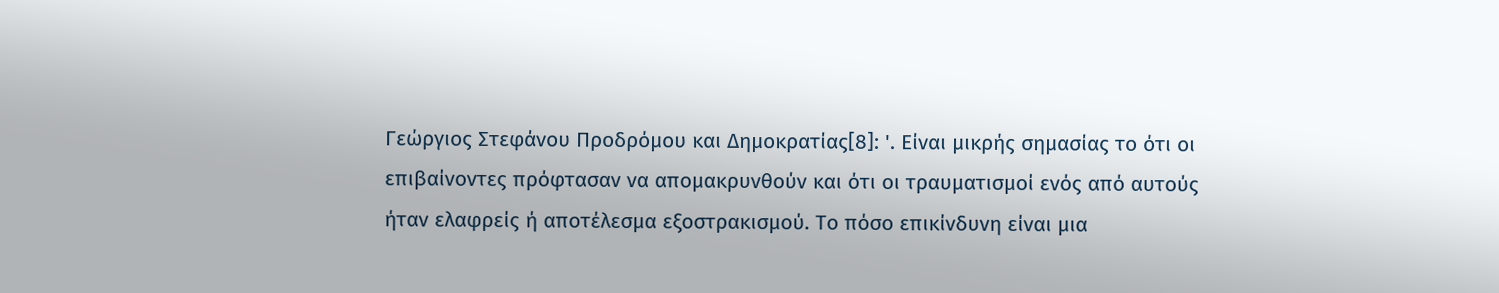Γεώργιος Στεφάνου Προδρόμου και Δημοκρατίας[8]: '. Είναι μικρής σημασίας το ότι οι επιβαίνοντες πρόφτασαν να απομακρυνθούν και ότι οι τραυματισμοί ενός από αυτούς ήταν ελαφρείς ή αποτέλεσμα εξοστρακισμού. Το πόσο επικίνδυνη είναι μια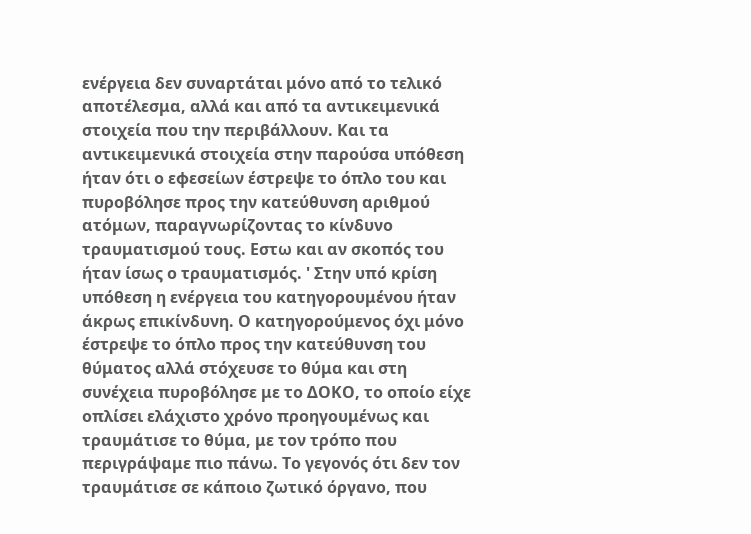ενέργεια δεν συναρτάται μόνο από το τελικό αποτέλεσμα, αλλά και από τα αντικειμενικά στοιχεία που την περιβάλλουν. Και τα αντικειμενικά στοιχεία στην παρούσα υπόθεση ήταν ότι ο εφεσείων έστρεψε το όπλο του και πυροβόλησε προς την κατεύθυνση αριθμού ατόμων, παραγνωρίζοντας το κίνδυνο τραυματισμού τους. Εστω και αν σκοπός του ήταν ίσως ο τραυματισμός. ' Στην υπό κρίση υπόθεση η ενέργεια του κατηγορουμένου ήταν άκρως επικίνδυνη. Ο κατηγορούμενος όχι μόνο έστρεψε το όπλο προς την κατεύθυνση του θύματος αλλά στόχευσε το θύμα και στη συνέχεια πυροβόλησε με το ΔΟΚΟ, το οποίο είχε οπλίσει ελάχιστο χρόνο προηγουμένως και τραυμάτισε το θύμα, με τον τρόπο που περιγράψαμε πιο πάνω. Το γεγονός ότι δεν τον τραυμάτισε σε κάποιο ζωτικό όργανο, που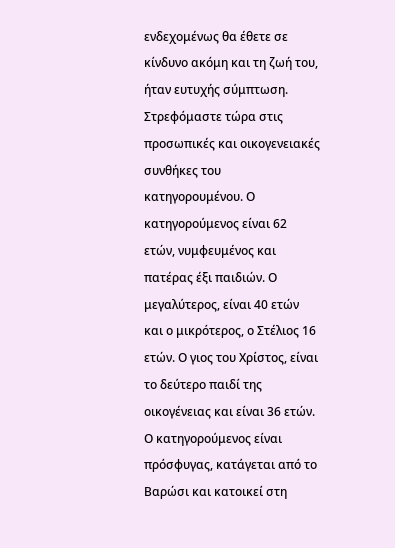ενδεχομένως θα έθετε σε κίνδυνο ακόμη και τη ζωή του, ήταν ευτυχής σύμπτωση. Στρεφόμαστε τώρα στις προσωπικές και οικογενειακές συνθήκες του κατηγορουμένου. Ο κατηγορούμενος είναι 62 ετών, νυμφευμένος και πατέρας έξι παιδιών. Ο μεγαλύτερος, είναι 40 ετών και ο μικρότερος, ο Στέλιος 16 ετών. Ο γιος του Χρίστος, είναι το δεύτερο παιδί της οικογένειας και είναι 36 ετών. Ο κατηγορούμενος είναι πρόσφυγας, κατάγεται από το Βαρώσι και κατοικεί στη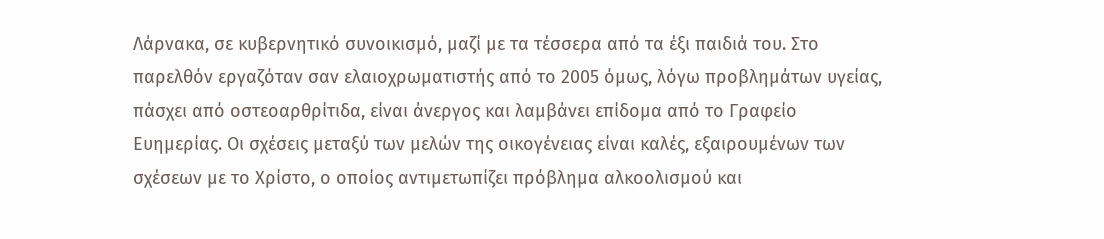Λάρνακα, σε κυβερνητικό συνοικισμό, μαζί με τα τέσσερα από τα έξι παιδιά του. Στο παρελθόν εργαζόταν σαν ελαιοχρωματιστής από το 2005 όμως, λόγω προβλημάτων υγείας, πάσχει από οστεοαρθρίτιδα, είναι άνεργος και λαμβάνει επίδομα από το Γραφείο Ευημερίας. Οι σχέσεις μεταξύ των μελών της οικογένειας είναι καλές, εξαιρουμένων των σχέσεων με το Χρίστο, ο οποίος αντιμετωπίζει πρόβλημα αλκοολισμού και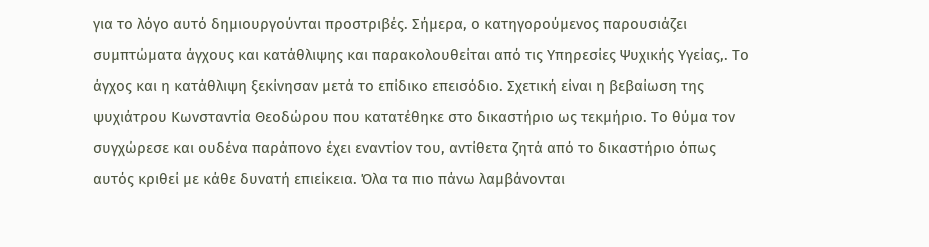για το λόγο αυτό δημιουργούνται προστριβές. Σήμερα, ο κατηγορούμενος παρουσιάζει συμπτώματα άγχους και κατάθλιψης και παρακολουθείται από τις Υπηρεσίες Ψυχικής Υγείας,. Το άγχος και η κατάθλιψη ξεκίνησαν μετά το επίδικο επεισόδιο. Σχετική είναι η βεβαίωση της ψυχιάτρου Κωνσταντία Θεοδώρου που κατατέθηκε στο δικαστήριο ως τεκμήριο. Το θύμα τον συγχώρεσε και ουδένα παράπονο έχει εναντίον του, αντίθετα ζητά από το δικαστήριο όπως αυτός κριθεί με κάθε δυνατή επιείκεια. Όλα τα πιο πάνω λαμβάνονται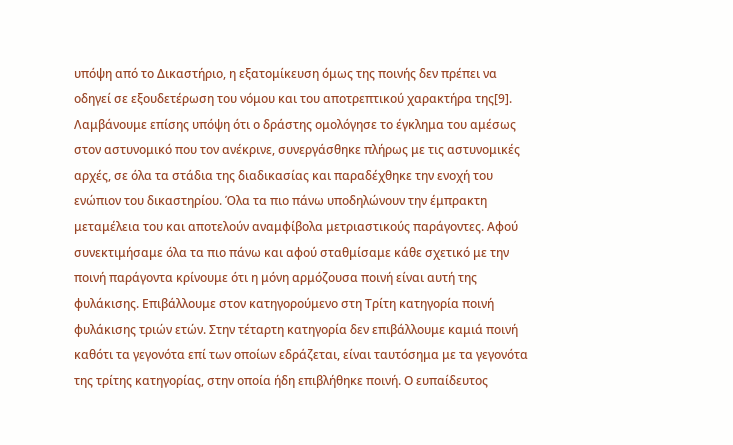υπόψη από το Δικαστήριο, η εξατομίκευση όμως της ποινής δεν πρέπει να οδηγεί σε εξουδετέρωση του νόμου και του αποτρεπτικού χαρακτήρα της[9]. Λαμβάνουμε επίσης υπόψη ότι ο δράστης ομολόγησε το έγκλημα του αμέσως στον αστυνομικό που τον ανέκρινε, συνεργάσθηκε πλήρως με τις αστυνομικές αρχές, σε όλα τα στάδια της διαδικασίας και παραδέχθηκε την ενοχή του ενώπιον του δικαστηρίου. Όλα τα πιο πάνω υποδηλώνουν την έμπρακτη μεταμέλεια του και αποτελούν αναμφίβολα μετριαστικούς παράγοντες. Αφού συνεκτιμήσαμε όλα τα πιο πάνω και αφού σταθμίσαμε κάθε σχετικό με την ποινή παράγοντα κρίνουμε ότι η μόνη αρμόζουσα ποινή είναι αυτή της φυλάκισης. Επιβάλλουμε στον κατηγορούμενο στη Τρίτη κατηγορία ποινή φυλάκισης τριών ετών. Στην τέταρτη κατηγορία δεν επιβάλλουμε καμιά ποινή καθότι τα γεγονότα επί των οποίων εδράζεται, είναι ταυτόσημα με τα γεγονότα της τρίτης κατηγορίας, στην οποία ήδη επιβλήθηκε ποινή. Ο ευπαίδευτος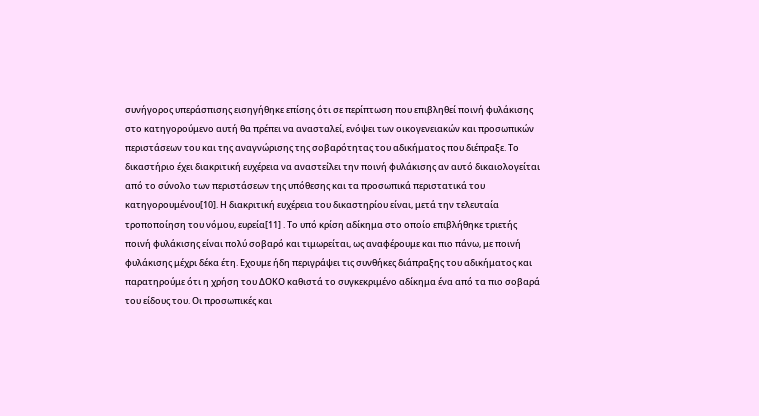συνήγορος υπεράσπισης εισηγήθηκε επίσης ότι σε περίπτωση που επιβληθεί ποινή φυλάκισης στο κατηγορούμενο αυτή θα πρέπει να ανασταλεί, ενόψει των οικογενειακών και προσωπικών περιστάσεων του και της αναγνώρισης της σοβαρότητας του αδικήματος που διέπραξε. Το δικαστήριο έχει διακριτική ευχέρεια να αναστείλει την ποινή φυλάκισης αν αυτό δικαιολογείται από το σύνολο των περιστάσεων της υπόθεσης και τα προσωπικά περιστατικά του κατηγορουμένου[10]. Η διακριτική ευχέρεια του δικαστηρίου είναι, μετά την τελευταία τροποποίηση του νόμου, ευρεία[11] . Το υπό κρίση αδίκημα στο οποίο επιβλήθηκε τριετής ποινή φυλάκισης είναι πολύ σοβαρό και τιμωρείται, ως αναφέρουμε και πιο πάνω, με ποινή φυλάκισης μέχρι δέκα έτη. Εχουμε ήδη περιγράψει τις συνθήκες διάπραξης του αδικήματος και παρατηρούμε ότι η χρήση του ΔΟΚΟ καθιστά το συγκεκριμένο αδίκημα ένα από τα πιο σοβαρά του είδους του. Οι προσωπικές και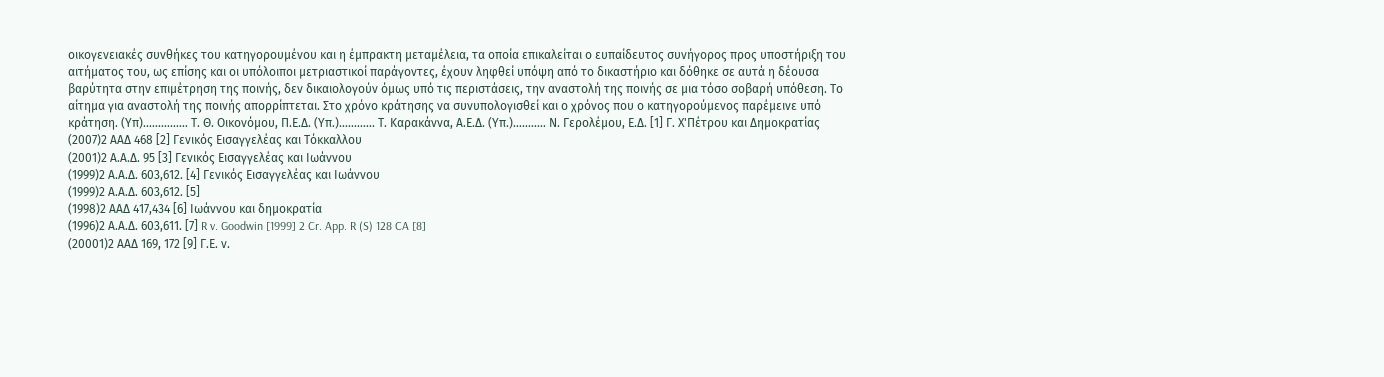οικογενειακές συνθήκες του κατηγορουμένου και η έμπρακτη μεταμέλεια, τα οποία επικαλείται ο ευπαίδευτος συνήγορος προς υποστήριξη του αιτήματος του, ως επίσης και οι υπόλοιποι μετριαστικοί παράγοντες, έχουν ληφθεί υπόψη από το δικαστήριο και δόθηκε σε αυτά η δέουσα βαρύτητα στην επιμέτρηση της ποινής, δεν δικαιολογούν όμως υπό τις περιστάσεις, την αναστολή της ποινής σε μια τόσο σοβαρή υπόθεση. Το αίτημα για αναστολή της ποινής απορρίπτεται. Στο χρόνο κράτησης να συνυπολογισθεί και ο χρόνος που ο κατηγορούμενος παρέμεινε υπό κράτηση. (Υπ)............... Τ. Θ. Οικονόμου, Π.Ε.Δ. (Υπ.)............ Τ. Καρακάννα, Α.Ε.Δ. (Υπ.)........... Ν. Γερολέμου, Ε.Δ. [1] Γ. Χ'Πέτρου και Δημοκρατίας
(2007)2 ΑΑΔ 468 [2] Γενικός Εισαγγελέας και Τόκκαλλου
(2001)2 Α.Α.Δ. 95 [3] Γενικός Εισαγγελέας και Ιωάννου
(1999)2 Α.Α.Δ. 603,612. [4] Γενικός Εισαγγελέας και Ιωάννου
(1999)2 Α.Α.Δ. 603,612. [5]
(1998)2 ΑΑΔ 417,434 [6] Ιωάννου και δημοκρατία
(1996)2 Α.Α.Δ. 603,611. [7] R v. Goodwin [1999] 2 Cr. App. R (S) 128 CA [8]
(20001)2 ΑΑΔ 169, 172 [9] Γ.Ε. ν.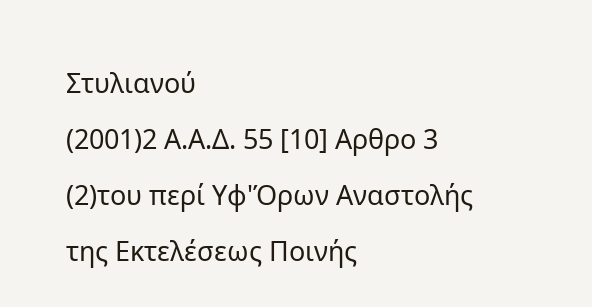Στυλιανού
(2001)2 Α.Α.Δ. 55 [10] Αρθρο 3
(2)του περί Υφ'Όρων Αναστολής της Εκτελέσεως Ποινής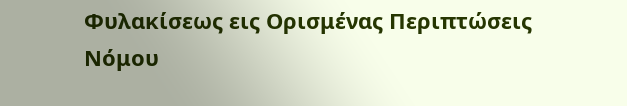Φυλακίσεως εις Ορισμένας Περιπτώσεις Νόμου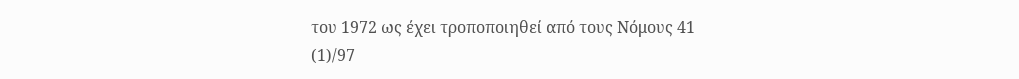του 1972 ως έχει τροποποιηθεί από τους Νόμους 41
(1)/97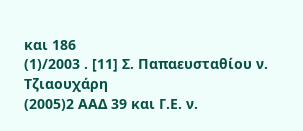και 186
(1)/2003 . [11] Σ. Παπαευσταθίου ν. Τζιαουχάρη
(2005)2 ΑΑΔ 39 και Γ.Ε. ν.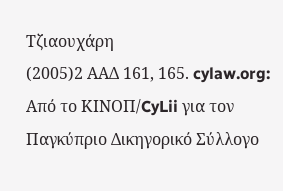Τζιαουχάρη
(2005)2 ΑΑΔ 161, 165. cylaw.org: Από το ΚΙΝOΠ/CyLii για τον Παγκύπριο Δικηγορικό Σύλλογο